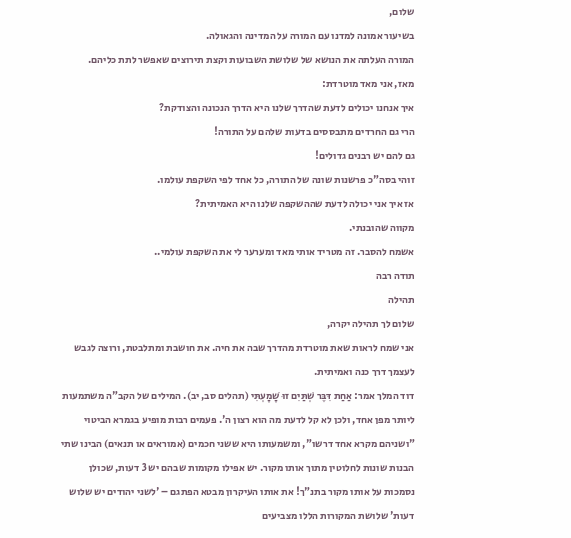שלום,
בשיעור אמונה למדנו עם המורה על המדינה והגאולה.
המורה העלתה את הנושא של שלושת השבועות וקצת תירוצים שאפשר לתת כליהם.
מאז, אני מאד מוטרדת:
איך אנחנו יכולים לדעת שהדרך שלנו היא הדרך הנכונה והצודקת?
הרי גם החרדים מתבססים בדעות שלהם על התורה!
גם להם יש רבנים גדולים!
זוהי בסה"כ פרשנות שונה של התורה, כל אחד לפי השקפת עולמו.
אז איך אני יכולה לדעת שההשקפה שלנו היא האמיתית?
מקווה שהובנתי.
אשמח להסבר. זה מטריד אותי מאד ומערער לי את השקפת עולמי..
תודה רבה
תהילה
שלום לך תהילה יקרה,
אני שמח לראות שאת מוטרדת מהדרך שבה את חיה. את חושבת ומתלבטת, ורוצה לגבש לעצמך דרך כנה ואמיתית.
דוד המלך אמר: אַחַת דִּבֶּר שְׁתַּיִם זוּ שָׁמָעְתִּי (תהלים סב, יב). המילים של הקב"ה משתמעות ליותר מפן אחד, ולכן לא קל לדעת מה הוא רצון ה'. פעמים רבות מופיע בגמרא הביטוי "ושניהם מקרא אחד דרשו", ומשמעותו היא ששני חכמים (אמוראים או תנאים) הבינו שתי הבנות שונות לחלוטין מתוך אותו מקור. יש אפילו מקומות שבהם יש 3 דעות, שכולן נסמכות על אותו מקור בתנ"ך! את אותו העיקרון מבטא הפתגם – 'לשני יהודים יש שלוש דעות' שלושת המקורות הללו מצביעים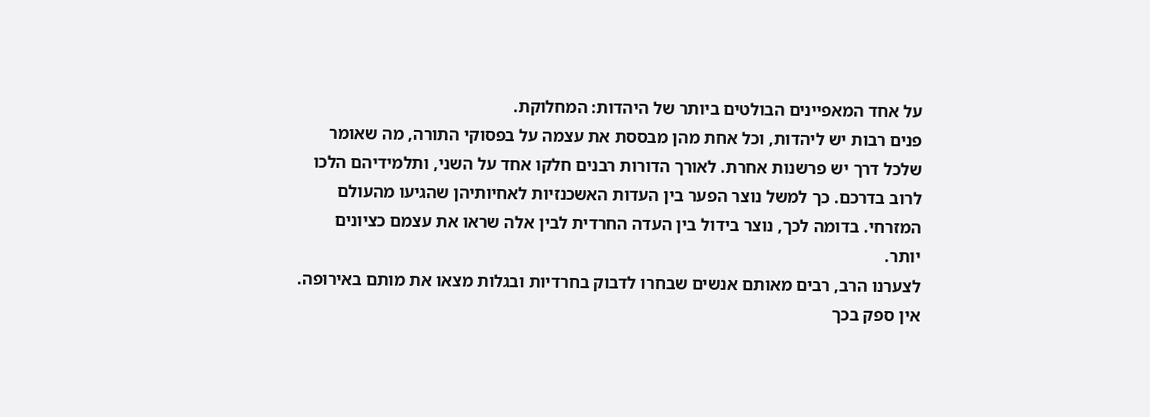על אחד המאפיינים הבולטים ביותר של היהדות: המחלוקת.
פנים רבות יש ליהדות, וכל אחת מהן מבססת את עצמה על בפסוקי התורה, מה שאומר שלכל דרך יש פרשנות אחרת. לאורך הדורות רבנים חלקו אחד על השני, ותלמידיהם הלכו לרוב בדרכם. כך למשל נוצר הפער בין העדות האשכנזיות לאחיותיהן שהגיעו מהעולם המזרחי. בדומה לכך, נוצר בידול בין העדה החרדית לבין אלה שראו את עצמם כציונים יותר.
לצערנו הרב, רבים מאותם אנשים שבחרו לדבוק בחרדיות ובגלות מצאו את מותם באירופה. אין ספק בכך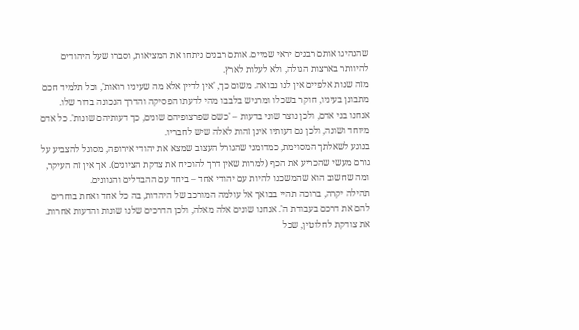שהנהיגו אותם רבנים יראי שמיים. אותם רבנים ניתחו את המציאות, וסברו שעל היהודים להיוותר בארצות הגולה, ולא לעלות לארץ.
מזה שנות אלפיים אין לנו נבואה. משום כך, 'אין לדיין אלא מה שעיניו רואות', וכל תלמיד חכם מתבונן בעיניו, חוקר בשכלו ומרגיש בלבבו מהי לדעתו הפסיקה והדרך הנכונה בדור שלו. אנחנו בני אדם, ולכן נוצר שוני בדעות – 'כשם שפרצופיהם שונים, כך דעותיהם שונות'. כל אדם מיוחד ושונה, ולכן גם דעותיו אינן זהות לאלה שיש לחבריו.
בנוגע לשאלתך המסוימת, כמדומני שהגורל העצוב שמצא את יהודי אירופה, מסוגל להצביע על גורם מעשי שהכריע את הכף (למרות שאין דרך להוכיח את צדקת הציונים). אך אין זה העיקר, ומה שחשוב הוא שהמשכנו להיות עם יהודי אחד – ביחד עם ההבדלים והגוונים.
תהילה יקרה, ברוכה תהיי בבואך אל עולמה המורכב של היהדות, בה כל אחד ואחת בוחרים להם את דרכם בעבודת ה'. אנחנו שונים אלה מאלה, ולכן הדרכים שלנו שונות והדעות אחרות. את צודקת לחלוטין, שכל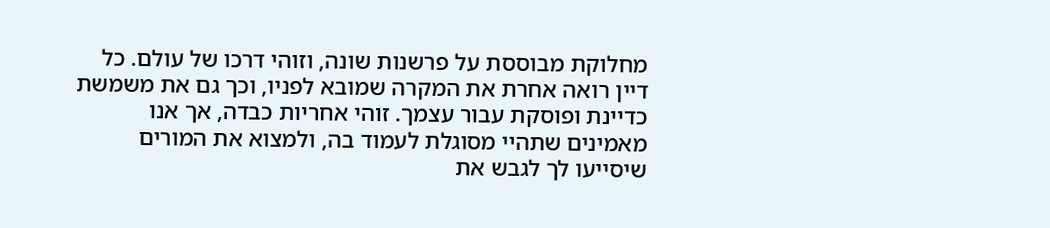מחלוקת מבוססת על פרשנות שונה, וזוהי דרכו של עולם. כל דיין רואה אחרת את המקרה שמובא לפניו, וכך גם את משמשת כדיינת ופוסקת עבור עצמך. זוהי אחריות כבדה, אך אנו מאמינים שתהיי מסוגלת לעמוד בה, ולמצוא את המורים שיסייעו לך לגבש את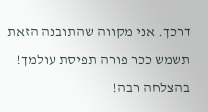דרכך. אני מקווה שהתובנה הזאת תשמש ככר פורה תפיסת עולמך!
בהצלחה רבה!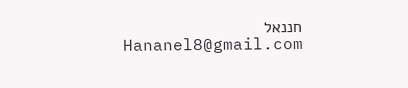חננאל
Hananel8@gmail.com